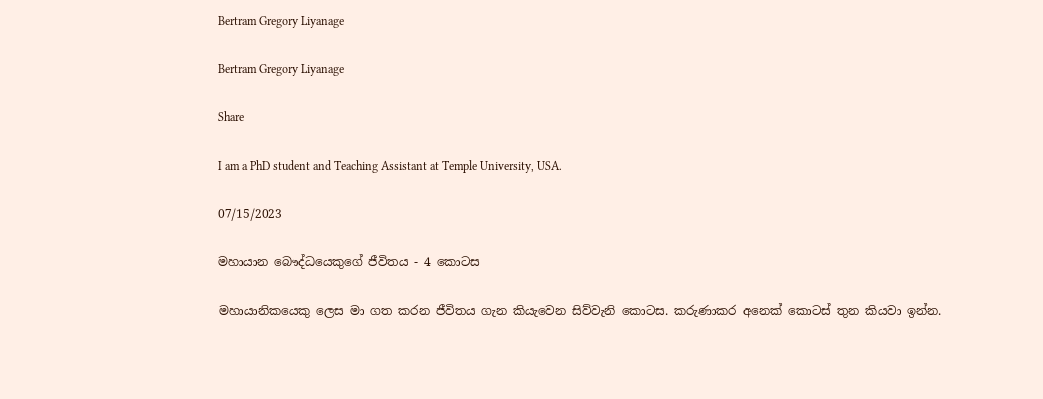Bertram Gregory Liyanage

Bertram Gregory Liyanage

Share

I am a PhD student and Teaching Assistant at Temple University, USA.

07/15/2023

මහායාන බෞද්ධයෙකුගේ ජීවිතය - 4 කොටස

මහායානිකයෙකු ලෙස මා ගත කරන ජීවිතය ගැන කියැවෙන සිව්වැනි කොටස. කරුණාකර අනෙක් කොටස් තුන කියවා ඉන්න.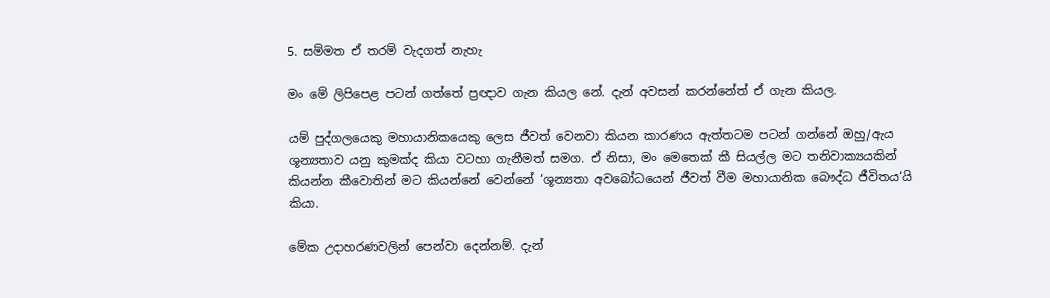5. සම්මත ඒ තරම් වැදගත් නැහැ

මං මේ ලිපිපෙළ පටන් ගත්තේ ප්‍රඥාව ගැන කියල නේ. දැන් අවසන් කරන්නේත් ඒ ගැන කියල.

යම් පුද්ගලයෙකු මහායානිකයෙකු ලෙස ජීවත් වෙනවා කියන කාරණය ඇත්තටම පටන් ගන්නේ ඔහු/ඇය ශූන්‍යතාව යනු කුමක්ද කියා වටහා ගැනීමත් සමග. ඒ නිසා, මං මෙතෙක් කී සියල්ල මට තනිවාක්‍යයකින් කියන්න කීවොතින් මට කියන්නේ වෙන්නේ ‘ශූන්‍යතා අවබෝධයෙන් ජීවත් වීම මහායානික බෞද්ධ ජීවිතය‘යි කියා.

මේක උදාහරණවලින් පෙන්වා දෙන්නම්. දැන්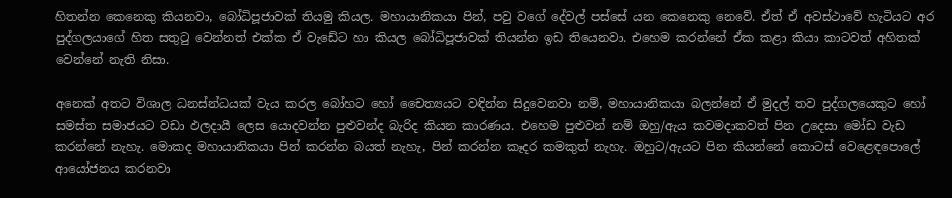හිතන්න කෙනෙකු කියනවා, බෝධිපූජාවක් තියමු කියල. මහායානිකයා පින්, පවු වගේ දේවල් පස්සේ යන කෙනෙකු නෙවේ. ඒත් ඒ අවස්ථාවේ හැටියට අර පුද්ගලයාගේ හිත සතුටු වෙන්නත් එක්ක ඒ වැඩේට හා කියල බෝධිපූජාවක් තියන්න ඉඩ තියෙනවා. එහෙම කරන්නේ ඒක කළා කියා කාටවත් අහිතක් වෙන්නේ නැති නිසා.

අනෙක් අතට විශාල ධනස්න්ධයක් වැය කරල බෝහට හෝ චෛත්‍යයට වඳින්න සිදුවෙනවා නම්, මහායානිකයා බලන්නේ ඒ මුදල් තව පුද්ගලයෙකුට හෝ සමස්ත සමාජයට වඩා ඵලදායී ලෙස යොදවන්න පුළුවන්ද බැරිද කියන කාරණය. එහෙම පුළුවන් නම් ඔහු/ඇය කවමදාකවත් පින උදෙසා මෝඩ වැඩ කරන්නේ නැහැ. මොකද මහායානිකයා පින් කරන්න බයත් නැහැ, පින් කරන්න කෑදර කමකුත් නැහැ. ඔහුට/ඇයට පින කියන්නේ කොටස් වෙළෙඳපොලේ ආයෝජනය කරනවා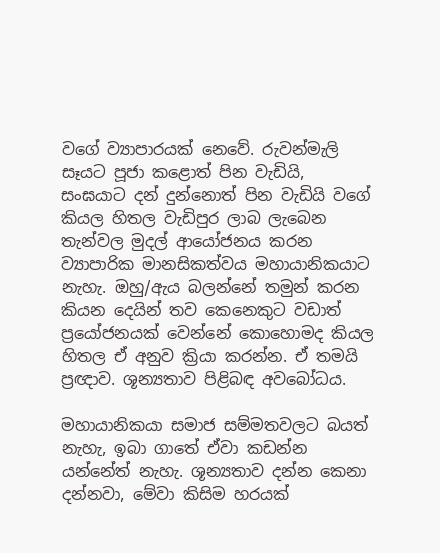වගේ ව්‍යාපාරයක් නෙවේ. රුවන්මැලි සෑයට පූජා කළොත් පින වැඩියි, සංඝයාට දන් දුන්නොත් පින වැඩියි වගේ කියල හිතල වැඩිපුර ලාබ ලැබෙන තැන්වල මුදල් ආයෝජනය කරන ව්‍යාපාරික මානසිකත්වය මහායානිකයාට නැහැ. ඔහු/ඇය බලන්නේ තමුන් කරන කියන දෙයින් තව කෙනෙකුට වඩාත් ප්‍රයෝජනයක් වෙන්නේ කොහොමද කියල හිතල ඒ අනුව ක්‍රියා කරන්න. ඒ තමයි ප්‍රඥාව. ශූන්‍යතාව පිළිබඳ අවබෝධය.

මහායානිකයා සමාජ සම්මතවලට බයත් නැහැ, ඉබා ගාතේ ඒවා කඩන්න යන්නේත් නැහැ. ශූන්‍යතාව දන්න කෙනා දන්නවා, මේවා කිසිම හරයක්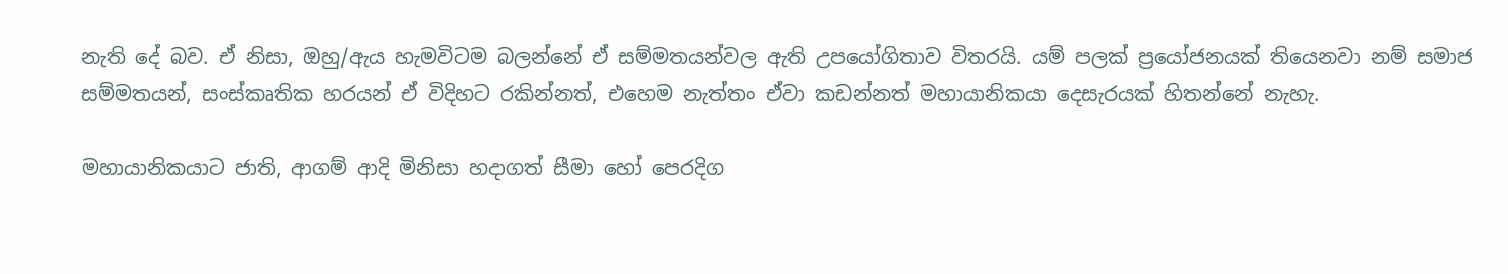නැති දේ බව. ඒ නිසා, ඔහු/ඇය හැමවිටම බලන්නේ ඒ සම්මතයන්වල ඇති උපයෝගිතාව විතරයි. යම් පලක් ප්‍රයෝජනයක් තියෙනවා නම් සමාජ සම්මතයන්, සංස්කෘතික හරයන් ඒ විදිහට රකින්නත්, එහෙම නැත්තං ඒවා කඩන්නත් මහායානිකයා දෙසැරයක් හිතන්නේ නැහැ.

මහායානිකයාට ජාති, ආගම් ආදි මිනිසා හදාගත් සීමා හෝ පෙරදිග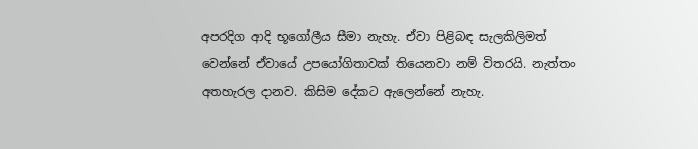අපරදිග ආදි භූගෝලීය සීමා නැහැ. ඒවා පිළිබඳ සැලකිලිමත් වෙන්නේ ඒවායේ උපයෝගිතාවක් තියෙනවා නම් විතරයි. නැත්තං අතහැරල දානව. කිසිම දේකට ඇලෙන්නේ නැහැ.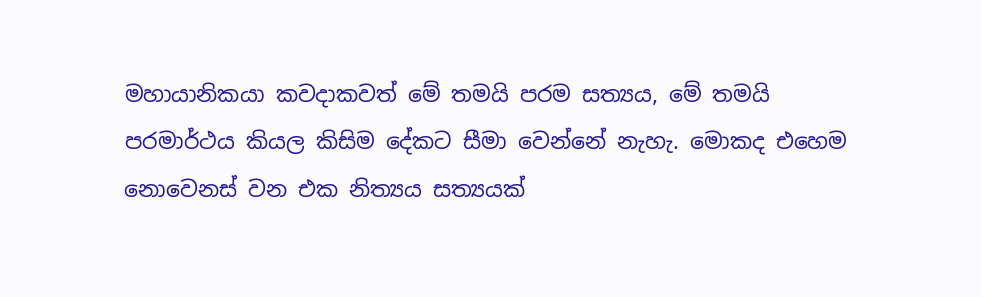මහායානිකයා කවදාකවත් මේ තමයි පරම සත්‍යය, මේ තමයි පරමාර්ථය කියල කිසිම දේකට සීමා වෙන්නේ නැහැ. මොකද එහෙම නොවෙනස් වන එක නිත්‍යය සත්‍යයක්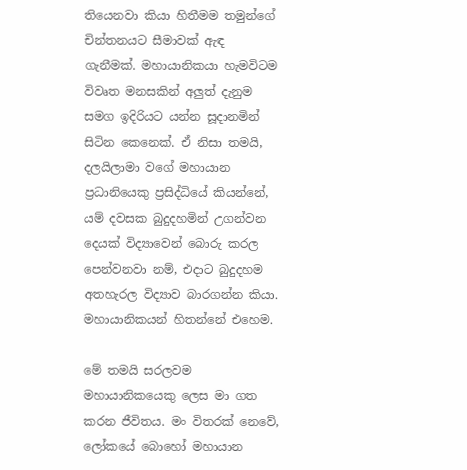තියෙනවා කියා හිතීමම තමුන්ගේ චින්තනයට සීමාවක් ඇඳ ගැනීමක්. මහායානිකයා හැමවිටම විවෘත මනසකින් අලුත් දැනුම සමග ඉදිරියට යන්න සූදානමින් සිටින කෙනෙක්. ඒ නිසා තමයි, දලයිලාමා වගේ මහායාන ප්‍රධානියෙකු ප්‍රසිද්ධියේ කියන්නේ, යම් දවසක බුදුදහමින් උගන්වන දෙයක් විද්‍යාවෙන් බොරු කරල පෙන්වනවා නම්, එදාට බුදුදහම අතහැරල විද්‍යාව බාරගන්න කියා. මහායානිකයන් හිතන්නේ එහෙම.

මේ තමයි සරලවම මහායානිකයෙකු ලෙස මා ගත කරන ජීවිතය. මං විතරක් නෙවේ, ලෝකයේ බොහෝ මහායාන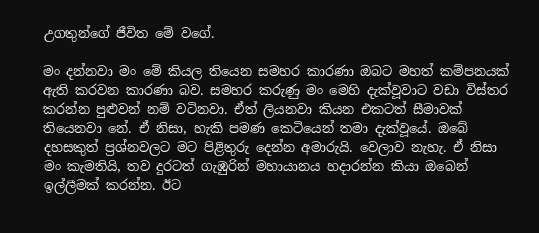උගතුන්ගේ ජීවිත මේ වගේ.

මං දන්නවා මං මේ කියල තියෙන සමහර කාරණා ඔබට මහත් කම්පනයක් ඇති කරවන කාරණා බව. සමහර කරුණු මං මෙහි දැක්වූවාට වඩා විස්තර කරන්න පුළුවන් නම් වටිනවා. ඒත් ලියනවා කියන එකටත් සීමාවක් තියෙනවා නේ. ඒ නිසා, හැකි පමණ කෙටියෙන් තමා දැක්වූයේ. ඔබේ දහසකුත් ප්‍රශ්නවලට මට පිළිතුරු දෙන්න අමාරුයි. වෙලාව නැහැ. ඒ නිසා මං කැමතියි, තව දුරටත් ගැඹුරින් මහායානය හදාරන්න කියා ඔබෙන් ඉල්ලීමක් කරන්න. ඊට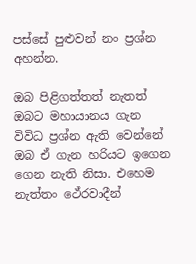පස්සේ පුළුවන් නං ප්‍රශ්න අහන්න.

ඔබ පිළිගත්තත් නැතත් ඔබට මහායානය ගැන විවිධ ප්‍රශ්න ඇති වෙන්නේ ඔබ ඒ ගැන හරියට ඉගෙන ගෙන නැති නිසා. එහෙම නැත්තං ථේරවාදීන්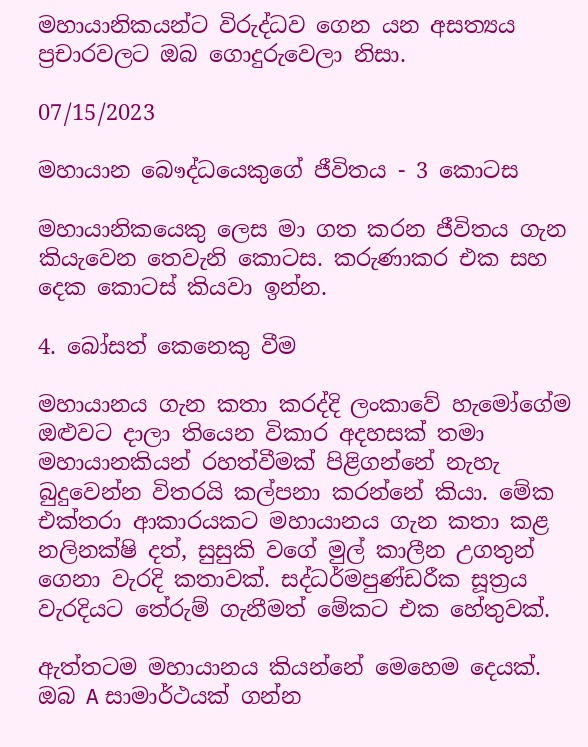මහායානිකයන්ට විරුද්ධව ගෙන යන අසත්‍යය ප්‍රචාරවලට ඔබ ගොදුරුවෙලා නිසා.

07/15/2023

මහායාන බෞද්ධයෙකුගේ ජීවිතය - 3 කොටස

මහායානිකයෙකු ලෙස මා ගත කරන ජීවිතය ගැන කියැවෙන තෙවැනි කොටස. කරුණාකර එක සහ දෙක කොටස් කියවා ඉන්න.

4. බෝසත් කෙනෙකු වීම

මහායානය ගැන කතා කරද්දි ලංකාවේ හැමෝගේම ඔළුවට දාලා තියෙන විකාර අදහසක් තමා මහායානකියන් රහත්වීමක් පිළිගන්නේ නැහැ බුදුවෙන්න විතරයි කල්පනා කරන්නේ කියා. මේක එක්තරා ආකාරයකට මහායානය ගැන කතා කළ නලිනක්ෂි දත්, සුසුකි වගේ මුල් කාලීන උගතුන් ගෙනා වැරදි කතාවක්. සද්ධර්මපුණ්ඩරීක සූත්‍රය වැරදියට තේරුම් ගැනීමත් මේකට එක හේතුවක්.

ඇත්තටම මහායානය කියන්නේ මෙහෙම දෙයක්. ඔබ A සාමාර්ථයක් ගන්න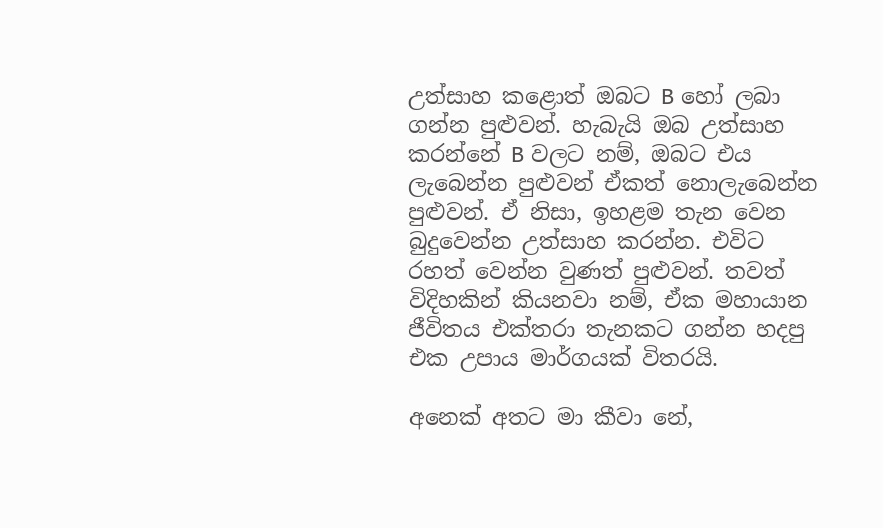උත්සාහ කළොත් ඔබට B හෝ ලබා ගන්න පුළුවන්. හැබැයි ඔබ උත්සාහ කරන්නේ B වලට නම්, ඔබට එය ලැබෙන්න පුළුවන් ඒකත් නොලැබෙන්න පුළුවන්. ඒ නිසා, ඉහළම තැන වෙන බුදුවෙන්න උත්සාහ කරන්න. එවිට රහත් වෙන්න වුණත් පුළුවන්. තවත් විදිහකින් කියනවා නම්, ඒක මහායාන ජීවිතය එක්තරා තැනකට ගන්න හදපු එක උපාය මාර්ගයක් විතරයි.

අනෙක් අතට මා කීවා නේ,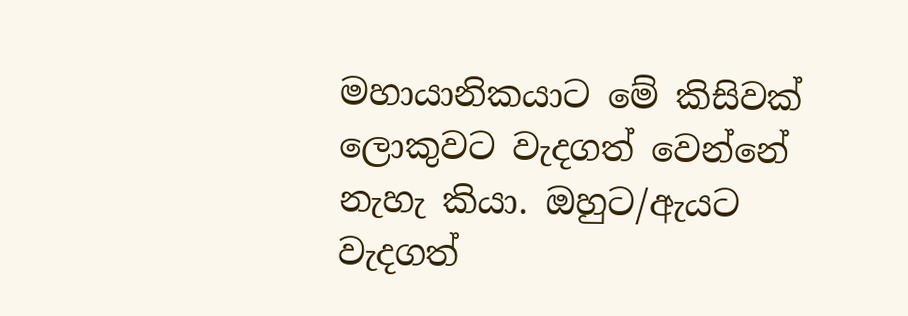මහායානිකයාට මේ කිසිවක් ලොකුවට වැදගත් වෙන්නේ නැහැ කියා. ඔහුට/ඇයට වැදගත්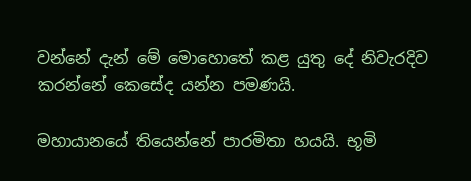වන්නේ දැන් මේ මොහොතේ කළ යුතු දේ නිවැරදිව කරන්නේ කෙසේද යන්න පමණයි.

මහායානයේ තියෙන්නේ පාරමිතා හයයි. භූමි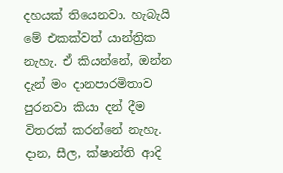දහයක් තියෙනවා. හැබැයි මේ එකක්වත් යාන්ත්‍රික නැහැ. ඒ කියන්නේ, ඔන්න දැන් මං දානපාරමිතාව පුරනවා කියා දන් දීම විතරක් කරන්නේ නැහැ. දාන, සීල, ක්ෂාන්ති ආදි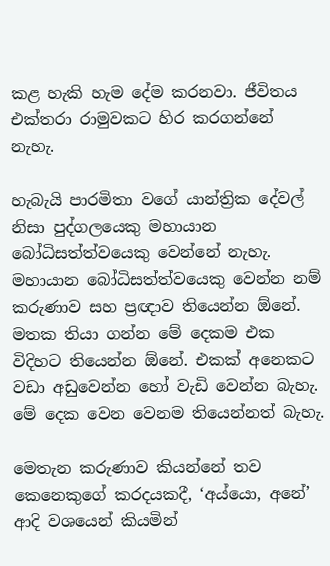කළ හැකි හැම දේම කරනවා. ජීවිතය එක්තරා රාමුවකට හිර කරගන්නේ නැහැ.

හැබැයි පාරමිතා වගේ යාන්ත්‍රික දේවල් නිසා පුද්ගලයෙකු මහායාන බෝධිසත්ත්වයෙකු වෙන්නේ නැහැ. මහායාන බෝධිසත්ත්වයෙකු වෙන්න නම් කරුණාව සහ ප්‍රඥාව තියෙන්න ඕනේ. මතක තියා ගන්න මේ දෙකම එක විදිහට තියෙන්න ඕනේ. එකක් අනෙකට වඩා අඩුවෙන්න හෝ වැඩි වෙන්න බැහැ. මේ දෙක වෙන වෙනම තියෙන්නත් බැහැ.

මෙතැන කරුණාව කියන්නේ තව කෙනෙකුගේ කරදයකදී, ‘අය්යො, අනේ’ ආදි වශයෙන් කියමින්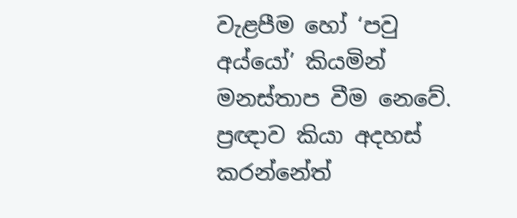වැළපීම හෝ ‘පවු අය්යෝ’ කියමින් මනස්තාප වීම නෙවේ. ප්‍රඥාව කියා අදහස් කරන්නේත්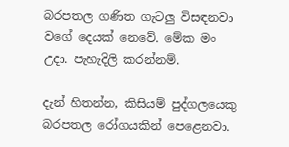බරපතල ගණිත ගැටලු විසඳනවා වගේ දෙයක් නෙවේ. මේක මං උදා. පැහැදිලි කරන්නම්.

දැන් හිතන්න, කිසියම් පුද්ගලයෙකු බරපතල රෝගයකින් පෙළෙනවා.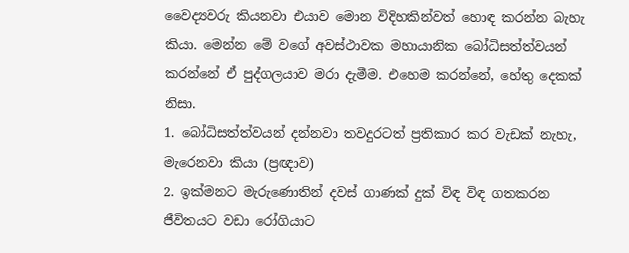වෛද්‍යවරු කියනවා එයාව මොන විදිහකින්වත් හොඳ කරන්න බැහැ කියා. මෙන්න මේ වගේ අවස්ථාවක මහායානික බෝධිසත්ත්වයන් කරන්නේ ඒ පුද්ගලයාව මරා දැමීම. එහෙම කරන්නේ, හේතු දෙකක් නිසා.
1. බෝධිසත්ත්වයන් දන්නවා තවදුරටත් ප්‍රතිකාර කර වැඩක් නැහැ, මැරෙනවා කියා (ප්‍රඥාව)
2. ඉක්මනට මැරුණොතින් දවස් ගාණක් දුක් විඳ විඳ ගතකරන ජීවිතයට වඩා රෝගියාට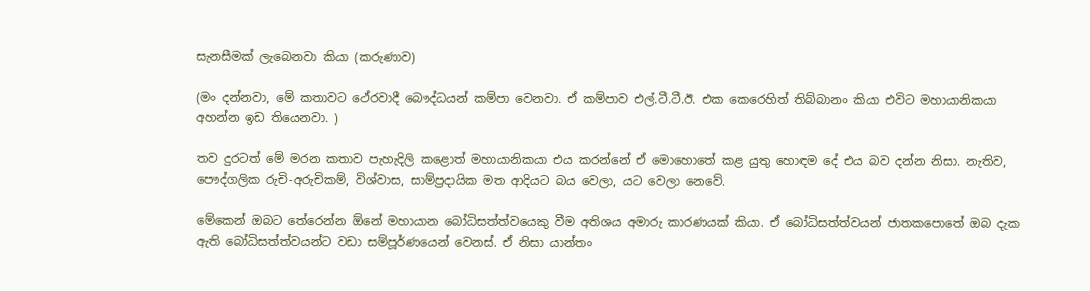සැනසීමක් ලැබෙනවා කියා (කරුණාව)

(මං දන්නවා, මේ කතාවට ථේරවාදී බෞද්ධයන් කම්පා වෙනවා. ඒ කම්පාව එල්.ටී.ටී.ඊ. එක කෙරෙහිත් තිබ්බානං කියා එවිට මහායානිකයා අහන්න ඉඩ තියෙනවා. )

තව දුරටත් මේ මරන කතාව පැහැදිලි කළොත් මහායානිකයා එය කරන්නේ ඒ මොහොතේ කළ යුතු හොඳම දේ එය බව දන්න නිසා. නැතිව, පෞද්ගලික රුචි-අරුචිකම්, විශ්වාස, සාම්ප්‍රදායික මත ආදියට බය වෙලා, යට වෙලා නෙවේ.

මේකෙන් ඔබට තේරෙන්න ඕනේ මහායාන බෝධිසත්ත්වයෙකු වීම අතිශය අමාරු කාරණයක් කියා. ඒ බෝධිසත්ත්වයන් ජාතකපොතේ ඔබ දැක ඇති බෝධිසත්ත්වයන්ට වඩා සම්පූර්ණයෙන් වෙනස්. ඒ නිසා යාන්තං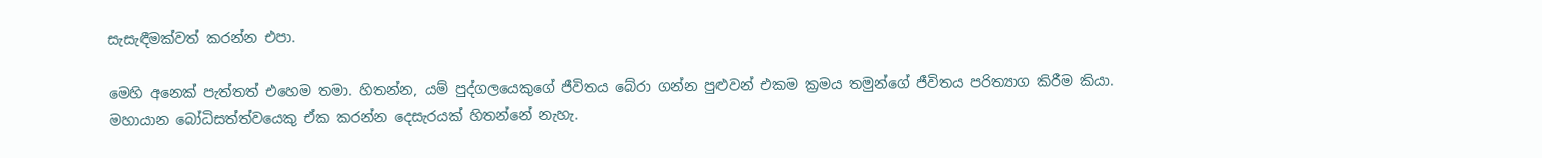සැසැඳීමක්වත් කරන්න එපා.

මෙහි අනෙක් පැත්තත් එහෙම තමා. හිතන්න, යම් පුද්ගලයෙකුගේ ජීවිතය බේරා ගන්න පුළුවන් එකම ක්‍රමය තමුන්ගේ ජීවිතය පරිත්‍යාග කිරීම කියා. මහායාන බෝධිසත්ත්වයෙකු ඒක කරන්න දෙසැරයක් හිතන්නේ නැහැ.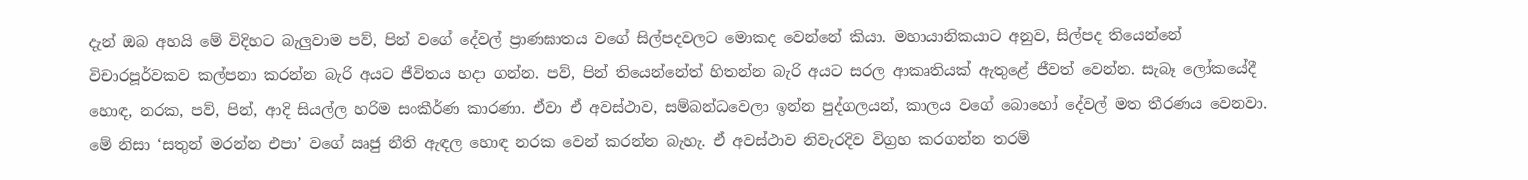දැන් ඔබ අහයි මේ විදිහට බැලුවාම පව්, පින් වගේ දේවල් ප්‍රාණඝාතය වගේ සිල්පදවලට මොකද වෙන්නේ කියා. මහායානිකයාට අනුව, සිල්පද තියෙන්නේ විචාරපූර්වකව කල්පනා කරන්න බැරි අයට ජීවිතය හදා ගන්න. පව්, පින් තියෙන්නේත් හිතන්න බැරි අයට සරල ආකෘතියක් ඇතුළේ ජීවත් වෙන්න. සැබෑ ලෝකයේදී හොඳ, නරක, පව්, පින්, ආදි සියල්ල හරිම සංකීර්ණ කාරණා. ඒවා ඒ අවස්ථාව, සම්බන්ධවෙලා ඉන්න පුද්ගලයන්, කාලය වගේ බොහෝ දේවල් මත තීරණය වෙනවා. මේ නිසා ‘සතුන් මරන්න එපා’ වගේ ඍජු නීති ඇඳල හොඳ නරක වෙන් කරන්න බැහැ. ඒ අවස්ථාව නිවැරදිව විග්‍රහ කරගන්න තරම්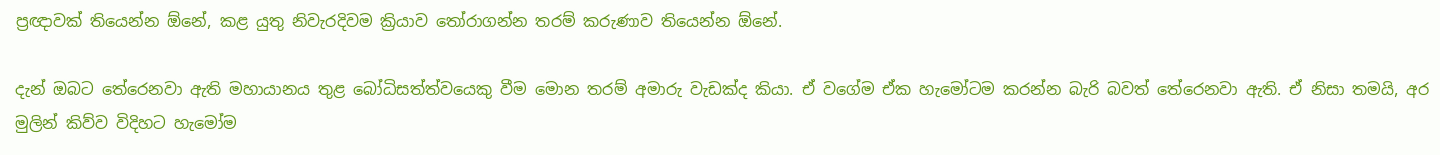ප්‍රඥාවක් තියෙන්න ඕනේ, කළ යුතු නිවැරදිවම ක්‍රියාව තෝරාගන්න තරම් කරුණාව තියෙන්න ඕනේ.

දැන් ඔබට තේරෙනවා ඇති මහායානය තුළ බෝධිසත්ත්වයෙකු වීම මොන තරම් අමාරු වැඩක්ද කියා. ඒ වගේම ඒක හැමෝටම කරන්න බැරි බවත් තේරෙනවා ඇති. ඒ නිසා තමයි, අර මුලින් කිව්ව විදිහට හැමෝම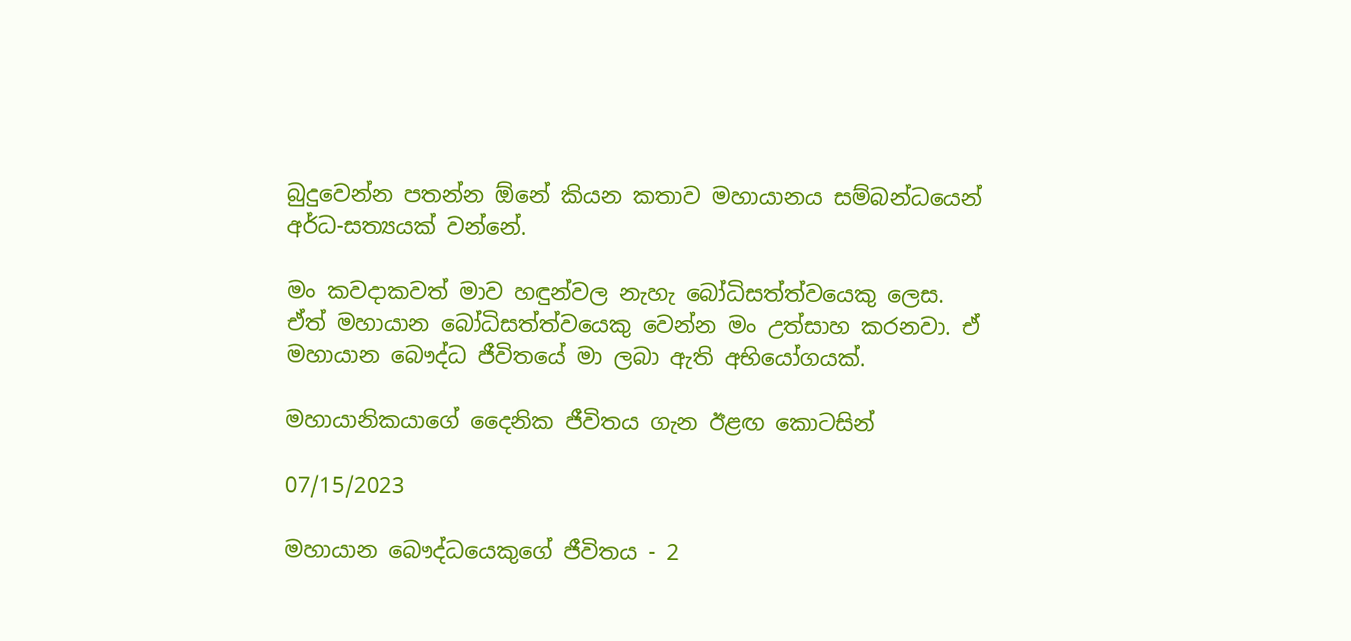බුදුවෙන්න පතන්න ඕනේ කියන කතාව මහායානය සම්බන්ධයෙන් අර්ධ-සත්‍යයක් වන්නේ.

මං කවදාකවත් මාව හඳුන්වල නැහැ බෝධිසත්ත්වයෙකු ලෙස. ඒත් මහායාන බෝධිසත්ත්වයෙකු වෙන්න මං උත්සාහ කරනවා. ඒ මහායාන බෞද්ධ ජීවිතයේ මා ලබා ඇති අභියෝගයක්.

මහායානිකයාගේ දෛනික ජීවිතය ගැන ඊළඟ කොටසින්

07/15/2023

මහායාන බෞද්ධයෙකුගේ ජීවිතය - 2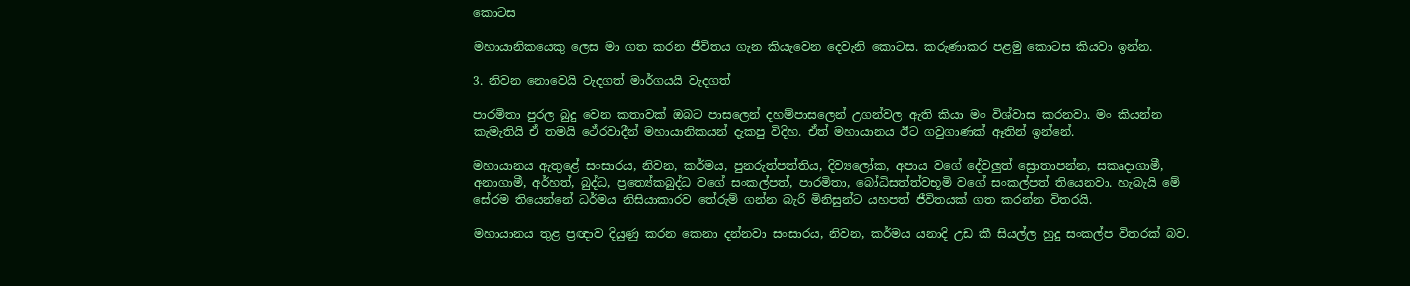කොටස

මහායානිකයෙකු ලෙස මා ගත කරන ජීවිතය ගැන කියැවෙන දෙවැනි කොටස. කරුණාකර පළමු කොටස කියවා ඉන්න.

3. නිවන නොවෙයි වැදගත් මාර්ගයයි වැදගත්

පාරමිතා පුරල බුදු වෙන කතාවක් ඔබට පාසලෙන් දහම්පාසලෙන් උගන්වල ඇති කියා මං විශ්වාස කරනවා. මං කියන්න කැමැතියි ඒ තමයි ථේරවාදීන් මහායානිකයන් දැකපු විදිහ. ඒත් මහායානය ඊට ගවුගාණක් ඈතින් ඉන්නේ.

මහායානය ඇතුළේ සංසාරය, නිවන, කර්මය, පුනරුත්පත්තිය, දිව්‍යලෝක, අපාය වගේ දේවලුත් ස්‍රොතාපන්න, සකෘදාගාමී, අනාගාමී, අර්හත්, බුද්ධ, ප්‍රත්‍යේකබුද්ධ වගේ සංකල්පත්, පාරමිතා, බෝධිසත්ත්වභූමි වගේ සංකල්පත් තියෙනවා. හැබැයි මේ සේරම තියෙන්නේ ධර්මය නිසියාකාරව තේරුම් ගන්න බැරි මිනිසුන්ට යහපත් ජීවිතයක් ගත කරන්න විතරයි.

මහායානය තුළ ප්‍රඥාව දියුණු කරන කෙනා දන්නවා සංසාරය, නිවන, කර්මය යනාදි උඩ කී සියල්ල හුදු සංකල්ප විතරක් බව.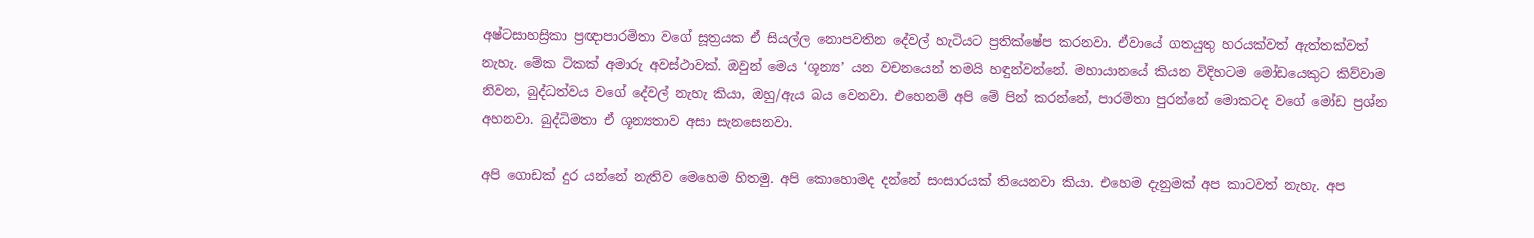අෂ්ටසාහස්‍රිකා ප්‍රඥාපාරමිතා වගේ සූත්‍රයක ඒ සියල්ල නොපවතින දේවල් හැටියට ප්‍රතික්ෂේප කරනවා. ඒවායේ ගතයුතු හරයක්වත් ඇත්තක්වත් නැහැ. මේක ටිකක් අමාරු අවස්ථාවක්. ඔවුන් මෙය ‘ශූන්‍ය’ යන වචනයෙන් තමයි හඳුන්වන්නේ. මහායානයේ කියන විදිහටම මෝඩයෙකුට කිව්වාම නිවන, බුද්ධත්වය වගේ දේවල් නැහැ කියා, ඔහු/ඇය බය වෙනවා. එහෙනම් අපි මේ පින් කරන්නේ, පාරමිතා පුරන්නේ මොකටද වගේ මෝඩ ප්‍රශ්න අහනවා. බුද්ධිමතා ඒ ශූන්‍යතාව අසා සැනසෙනවා.

අපි ගොඩක් දුර යන්නේ නැතිව මෙහෙම හිතමු. අපි කොහොමද දන්නේ සංසාරයක් තියෙනවා කියා. එහෙම දැනුමක් අප කාටවත් නැහැ. අප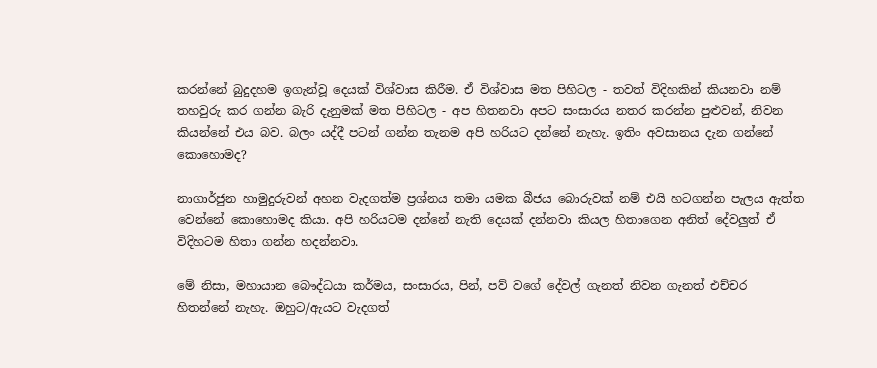කරන්නේ බුදුදහම ඉගැන්වූ දෙයක් විශ්වාස කිරීම. ඒ විශ්වාස මත පිහිටල - තවත් විදිහකින් කියනවා නම් තහවුරු කර ගන්න බැරි දැනුමක් මත පිහිටල - අප හිතනවා අපට සංසාරය නතර කරන්න පුළුවන්, නිවන කියන්නේ එය බව. බලං යද්දී පටන් ගන්න තැනම අපි හරියට දන්නේ නැහැ. ඉතිං අවසානය දැන ගන්නේ කොහොමද?

නාගාර්ජුන හාමුදුරුවන් අහන වැදගත්ම ප්‍රශ්නය තමා යමක බීජය බොරුවක් නම් එයි හටගන්න පැලය ඇත්ත වෙන්නේ කොහොමද කියා. අපි හරියටම දන්නේ නැති දෙයක් දන්නවා කියල හිතාගෙන අනිත් දේවලුත් ඒ විදිහටම හිතා ගන්න හදන්නවා.

මේ නිසා, මහායාන බෞද්ධයා කර්මය, සංසාරය, පින්, පව් වගේ දේවල් ගැනත් නිවන ගැනත් එච්චර හිතන්නේ නැහැ. ඔහුට/ඇයට වැදගත්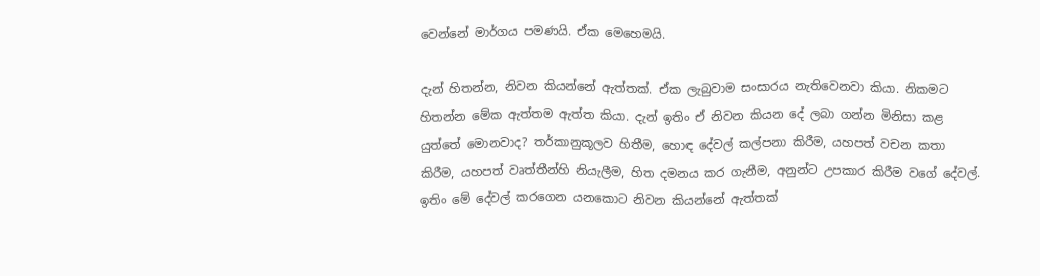වෙන්නේ මාර්ගය පමණයි. ඒක මෙහෙමයි.

දැන් හිතන්න, නිවන කියන්නේ ඇත්තක්. ඒක ලැබුවාම සංසාරය නැතිවෙනවා කියා. නිකමට හිතන්න මේක ඇත්තම ඇත්ත කියා. දැන් ඉතිං ඒ නිවන කියන දේ ලබා ගන්න මිනිසා කළ යුත්තේ මොනවාද? තර්කානුකූලව හිතීම, හොඳ දේවල් කල්පනා කිරීම, යහපත් වචන කතා කිරීම, යහපත් වෘත්තීන්හි නියැලීම, හිත දමනය කර ගැනීම, අනුන්ට උපකාර කිරීම වගේ දේවල්. ඉතිං මේ දේවල් කරගෙන යනකොට නිවන කියන්නේ ඇත්තක්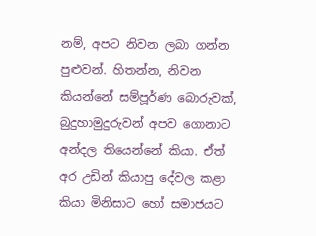නම්, අපට නිවන ලබා ගන්න පුළුවන්. හිතන්න, නිවන කියන්නේ සම්පූර්ණ බොරුවක්, බුදුහාමුදුරුවන් අපව ගොනාට අන්දල තියෙන්නේ කියා. ඒත් අර උඩින් කියාපු දේවල කළා කියා මිනිසාට හෝ සමාජයට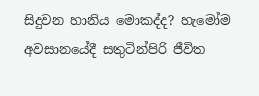සිදුවන හානිය මොකද්ද? හැමෝම අවසානයේදී සතුටින්පිරි ජීවිත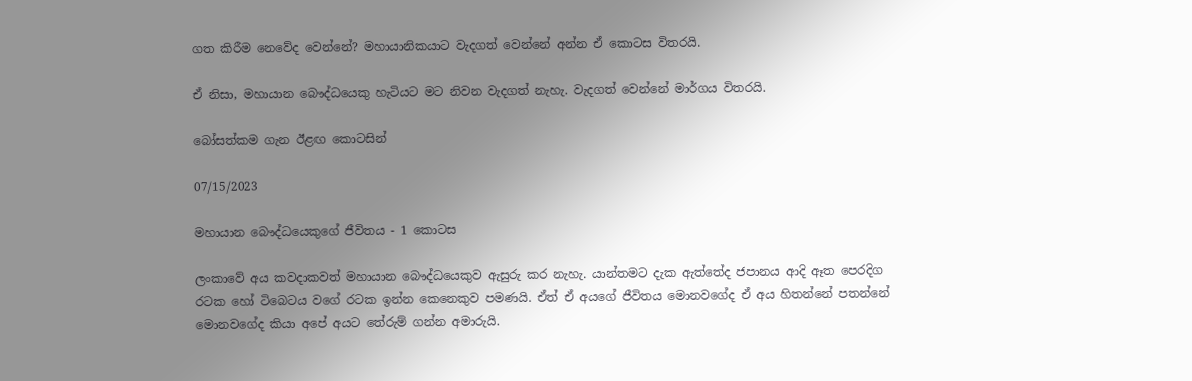ගත කිරීම නෙවේද වෙන්නේ? මහායානිකයාට වැදගත් වෙන්නේ අන්න ඒ කොටස විතරයි.

ඒ නිසා, මහායාන බෞද්ධයෙකු හැටියට මට නිවන වැදගත් නැහැ. වැදගත් වෙන්නේ මාර්ගය විතරයි.

බෝසත්කම ගැන ඊළඟ කොටසින්

07/15/2023

මහායාන බෞද්ධයෙකුගේ ජීවිතය - 1 කොටස

ලංකාවේ අය කවදාකවත් මහායාන බෞද්ධයෙකුව ඇසුරු කර නැහැ. යාන්තමට දැක ඇත්තේද ජපානය ආදි ඈත පෙරදිග රටක හෝ ටිබෙටය වගේ රටක ඉන්න කෙනෙකුව පමණයි. ඒත් ඒ අයගේ ජීවිතය මොනවගේද ඒ අය හිතන්නේ පතන්නේ මොනවගේද කියා අපේ අයට තේරුම් ගන්න අමාරුයි.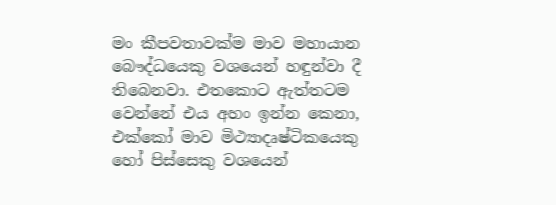මං කීපවතාවක්ම මාව මහායාන බෞද්ධයෙකු වශයෙන් හඳුන්වා දී තිබෙනවා. එතකොට ඇත්තටම වෙන්නේ එය අහං ඉන්න කෙනා, එක්කෝ මාව මිථ්‍යාදෘෂ්ටිකයෙකු හෝ පිස්සෙකු වශයෙන්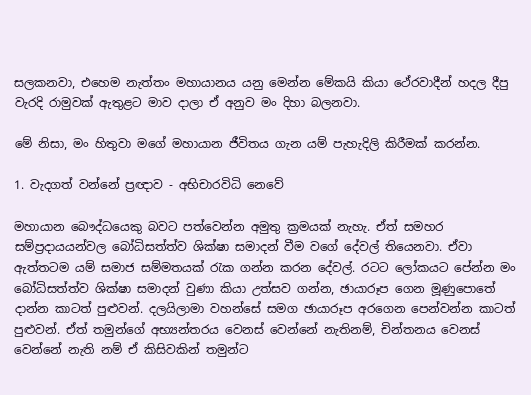සලකනවා, එහෙම නැත්තං මහායානය යනු මෙන්න මේකයි කියා ථේරවාදීන් හදල දීපු වැරදි රාමුවක් ඇතුළට මාව දාලා ඒ අනුව මං දිහා බලනවා.

මේ නිසා, මං හිතුවා මගේ මහායාන ජීවිතය ගැන යම් පැහැදිලි කිරීමක් කරන්න.

1. වැදගත් වන්නේ ප්‍රඥාව - අභිචාරවිධි නෙවේ

මහායාන බෞද්ධයෙකු බවට පත්වෙන්න අමුතු ක්‍රමයක් නැහැ. ඒත් සමහර සම්ප්‍රදායයන්වල බෝධිසත්ත්ව ශික්ෂා සමාදන් වීම වගේ දේවල් තියෙනවා. ඒවා ඇත්තටම යම් සමාජ සම්මතයක් රැක ගන්න කරන දේවල්. රටට ලෝකයට පේන්න මං බෝධිසත්ත්ව ශික්ෂා සමාදන් වුණා කියා උත්සව ගන්න, ඡායාරූප ගෙන මූණුපොතේ දාන්න කාටත් පුළුවන්. දලයිලාමා වහන්සේ සමග ඡායාරූප අරගෙන පෙන්වන්න කාටත් පුළුවන්. ඒත් තමුන්ගේ අභ්‍යන්තරය වෙනස් වෙන්නේ නැතිනම්, චින්තනය වෙනස් වෙන්නේ නැති නම් ඒ කිසිවකින් තමුන්ට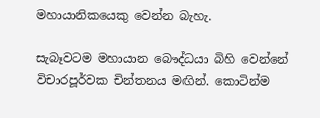මහායානිකයෙකු වෙන්න බැහැ.

සැබෑවටම මහායාන බෞද්ධයා බිහි වෙන්නේ විචාරපූර්වක චින්තනය මඟින්. කොටින්ම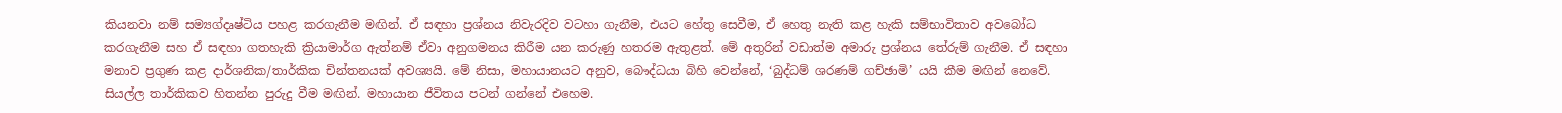කියනවා නම් සම්‍යග්දෘෂ්ටිය පහළ කරගැනීම මඟින්. ඒ සඳහා ප්‍රශ්නය නිවැරදිව වටහා ගැනීම, එයට හේතු සෙවීම, ඒ හෙතු නැති කළ හැකි සම්භාවිතාව අවබෝධ කරගැනීම සහ ඒ සඳහා ගතහැකි ක්‍රියාමාර්ග ඇත්නම් ඒවා අනුගමනය කිරීම යන කරුණු හතරම ඇතුළත්. මේ අතුරින් වඩාත්ම අමාරු ප්‍රශ්නය තේරුම් ගැනීම. ඒ සඳහා මනාව ප්‍රගුණ කළ දාර්ශනික/තාර්කික චින්තනයක් අවශ්‍යයි. මේ නිසා, මහායානයට අනුව, බෞද්ධයා බිහි වෙන්නේ, ‘බුද්ධම් ශරණම් ගච්ඡාමි’ යයි කීම මඟින් නෙවේ. සියල්ල තාර්කිකව හිතන්න පුරුදු වීම මඟින්. මහායාන ජීවිතය පටන් ගන්නේ එහෙම.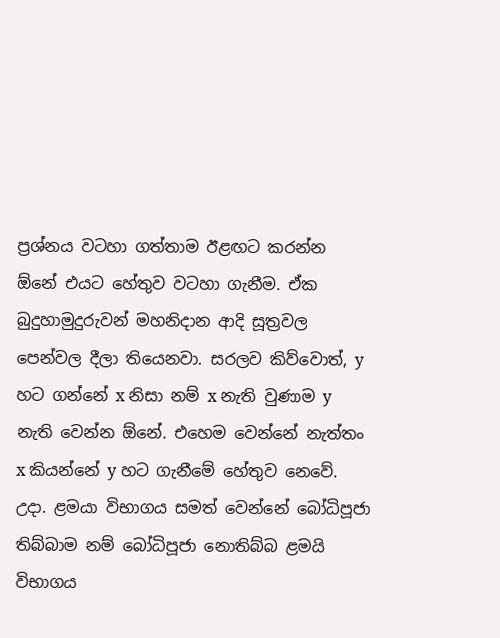ප්‍රශ්නය වටහා ගත්තාම ඊළඟට කරන්න ඕනේ එයට හේතුව වටහා ගැනීම. ඒක බුදුහාමුදුරුවන් මහනිදාන ආදි සූත්‍රවල පෙන්වල දීලා තියෙනවා. සරලව කිව්වොත්, y හට ගන්නේ x නිසා නම් x නැති වුණාම y නැති වෙන්න ඕනේ. එහෙම වෙන්නේ නැත්තං x කියන්නේ y හට ගැනීමේ හේතුව නෙවේ. උදා. ළමයා විභාගය සමත් වෙන්නේ බෝධිපූජා තිබ්බාම නම් බෝධිපූජා නොතිබ්බ ළමයි විභාගය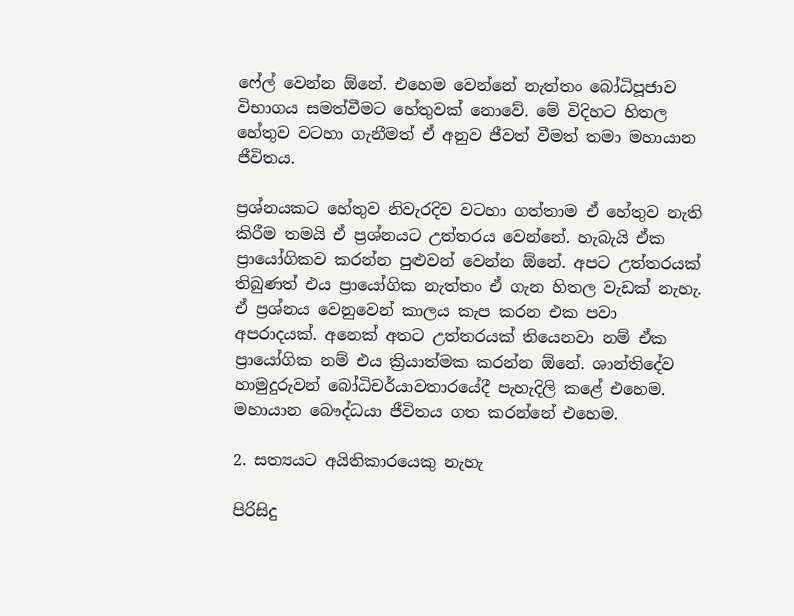ෆේල් වෙන්න ඕනේ. එහෙම වෙන්නේ නැත්තං බෝධිපූජාව විභාගය සමත්වීමට හේතුවක් නොවේ. මේ විදිහට හිතල හේතුව වටහා ගැනීමත් ඒ අනුව ජීවත් වීමත් තමා මහායාන ජීවිතය.

ප්‍රශ්නයකට හේතුව නිවැරදිව වටහා ගත්තාම ඒ හේතුව නැති කිරීම තමයි ඒ ප්‍රශ්නයට උත්තරය වෙන්නේ. හැබැයි ඒක ප්‍රායෝගිකව කරන්න පුළුවන් වෙන්න ඕනේ. අපට උත්තරයක් තිබුණත් එය ප්‍රායෝගික නැත්තං ඒ ගැන හිතල වැඩක් නැහැ. ඒ ප්‍රශ්නය වෙනුවෙන් කාලය කැප කරන එක පවා අපරාදයක්. අනෙක් අතට උත්තරයක් තියෙනවා නම් ඒක ප්‍රායෝගික නම් එය ක්‍රියාත්මක කරන්න ඕනේ. ශාන්තිදේව හාමුදුරුවන් බෝධිචර්යාවතාරයේදී පැහැදිලි කළේ එහෙම. මහායාන බෞද්ධයා ජීවිතය ගත කරන්නේ එහෙම.

2. සත්‍යයට අයිතිකාරයෙකු නැහැ

පිරිසිදු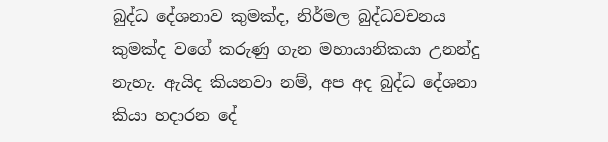බුද්ධ දේශනාව කුමක්ද, නිර්මල බුද්ධවචනය කුමක්ද වගේ කරුණු ගැන මහායානිකයා උනන්දු නැහැ. ඇයිද කියනවා නම්, අප අද බුද්ධ දේශනා කියා හදාරන දේ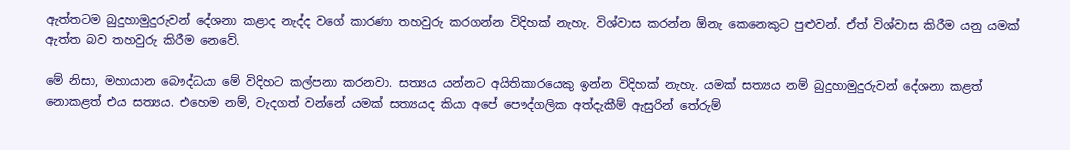ඇත්තටම බුදුහාමුදුරුවන් දේශනා කළාද නැද්ද වගේ කාරණා තහවුරු කරගන්න විදිහක් නැහැ. විශ්වාස කරන්න ඕනැ කෙනෙකුට පුළුවන්. ඒත් විශ්වාස කිරීම යනු යමක් ඇත්ත බව තහවුරු කිරීම නෙවේ.

මේ නිසා, මහායාන බෞද්ධයා මේ විදිහට කල්පනා කරනවා. සත්‍යය යන්නට අයිතිකාරයෙකු ඉන්න විදිහක් නැහැ. යමක් සත්‍යය නම් බුදුහාමුදුරුවන් දේශනා කළත් නොකළත් එය සත්‍යය. එහෙම නම්, වැදගත් වන්නේ යමක් සත්‍යයද කියා අපේ පෞද්ගලික අත්දැකීම් ඇසුරින් තේරුම්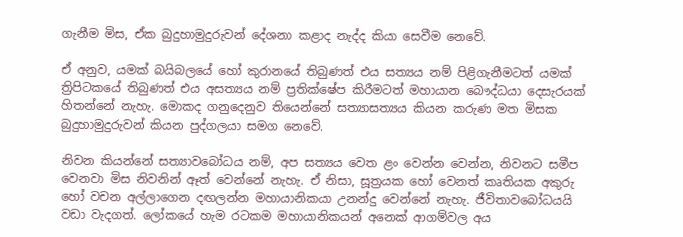ගැනීම මිස, ඒක බුදුහාමුදුරුවන් දේශනා කළාද නැද්ද කියා සෙවීම නෙවේ.

ඒ අනුව, යමක් බයිබලයේ හෝ කුරානයේ තිබුණත් එය සත්‍යය නම් පිළිගැනීමටත් යමක් ත්‍රිපිටකයේ තිබුණත් එය අසත්‍යය නම් ප්‍රතික්ෂේප කිරීමටත් මහායාන බෞද්ධයා දෙසැරයක් හිතන්නේ නැහැ. මොකද ගනුදෙනුව තියෙන්නේ සත්‍යාසත්‍යය කියන කරුණ මත මිසක බුදුහාමුදුරුවන් කියන පුද්ගලයා සමග නෙවේ.

නිවන කියන්නේ සත්‍යාවබෝධය නම්, අප සත්‍යය වෙත ළං වෙන්න වෙන්න, නිවනට සමීප වෙනවා මිස නිවනින් ඈත් වෙන්නේ නැහැ. ඒ නිසා, සූත්‍රයක හෝ වෙනත් කෘතියක අකුරු හෝ වචන අල්ලාගෙන දඟලන්න මහායානිකයා උනන්දු වෙන්නේ නැහැ. ජීවිතාවබෝධයයි වඩා වැදගත්. ලෝකයේ හැම රටකම මහායානිකයන් අනෙක් ආගම්වල අය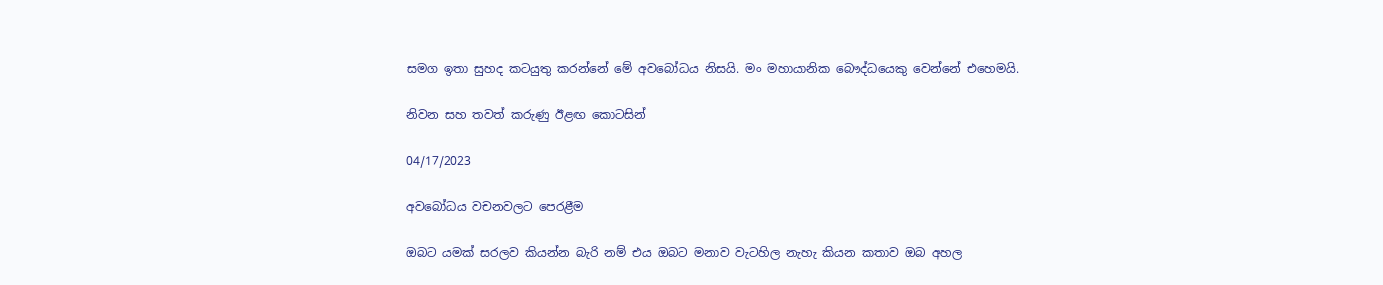සමග ඉතා සුහද කටයුතු කරන්නේ මේ අවබෝධය නිසයි. මං මහායානික බෞද්ධයෙකු වෙන්නේ එහෙමයි.

නිවන සහ තවත් කරුණු ඊළඟ කොටසින්

04/17/2023

අවබෝධය වචනවලට පෙරළීම

ඔබට යමක් සරලව කියන්න බැරි නම් එය ඔබට මනාව වැටහිල නැහැ කියන කතාව ඔබ අහල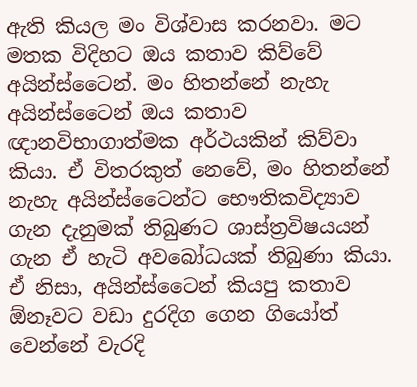ඇති කියල මං විශ්වාස කරනවා. මට මතක විදිහට ඔය කතාව කිව්වේ අයින්ස්ටෛන්. මං හිතන්නේ නැහැ අයින්ස්ටෛන් ඔය කතාව ඥානවිභාගාත්මක අර්ථයකින් කිව්වා කියා. ඒ විතරකුත් නෙවේ, මං හිතන්නේ නැහැ අයින්ස්ටෛන්ට භෞතිකවිද්‍යාව ගැන දැනුමක් තිබුණට ශාස්‍ත්‍රවිෂයයන් ගැන ඒ හැටි අවබෝධයක් තිබුණා කියා. ඒ නිසා, අයින්ස්ටෛන් කියපු කතාව ඕනෑවට වඩා දුරදිග ගෙන ගියෝත් වෙන්නේ වැරදි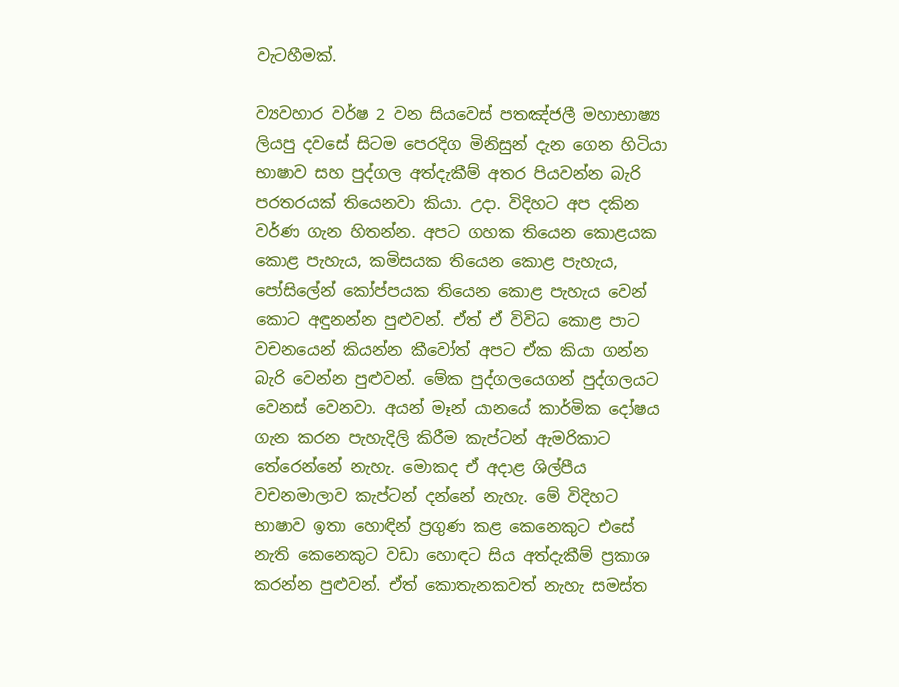වැටහීමක්.

ව්‍යවහාර වර්ෂ 2 වන සියවෙස් පතඤ්ජලී මහාභාෂ්‍ය ලියපු දවසේ සිටම පෙරදිග මිනිසුන් දැන ගෙන හිටියා භාෂාව සහ පුද්ගල අත්දැකීම් අතර පියවන්න බැරි පරතරයක් තියෙනවා කියා. උදා. විදිහට අප දකින වර්ණ ගැන හිතන්න. අපට ගහක තියෙන කොළයක කොළ පැහැය, කමිසයක තියෙන කොළ පැහැය, පෝසිලේන් කෝප්පයක තියෙන කොළ පැහැය වෙන් කොට අඳුනන්න පුළුවන්. ඒත් ඒ විවිධ කොළ පාට වචනයෙන් කියන්න කීවෝත් අපට ඒක කියා ගන්න බැරි වෙන්න පුළුවන්. මේක පුද්ගලයෙගන් පුද්ගලයට වෙනස් වෙනවා. අයන් මෑන් යානයේ කාර්මික දෝෂය ගැන කරන පැහැදිලි කිරීම කැප්ටන් ඇමරිකාට තේරෙන්නේ නැහැ. මොකද ඒ අදාළ ශිල්පීය වචනමාලාව කැප්ටන් දන්නේ නැහැ. මේ විදිහට භාෂාව ඉතා හොඳින් ප්‍රගුණ කළ කෙනෙකුට එසේ නැති කෙනෙකුට වඩා හොඳට සිය අත්දැකීම් ප්‍රකාශ කරන්න පුළුවන්. ඒත් කොතැනකවත් නැහැ සමස්ත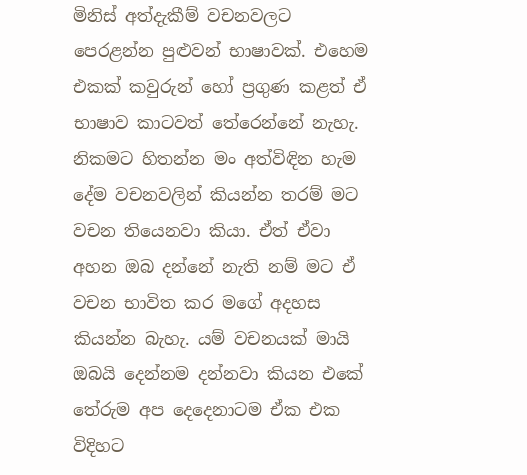මිනිස් අත්දැකීම් වචනවලට පෙරළන්න පුළුවන් භාෂාවක්. එහෙම එකක් කවුරුන් හෝ ප්‍රගුණ කළත් ඒ භාෂාව කාටවත් තේරෙන්නේ නැහැ. නිකමට හිතන්න මං අත්විඳින හැම දේම වචනවලින් කියන්න තරම් මට වචන තියෙනවා කියා. ඒත් ඒවා අහන ඔබ දන්නේ නැති නම් මට ඒ වචන භාවිත කර මගේ අදහස කියන්න බැහැ. යම් වචනයක් මායි ඔබයි දෙන්නම දන්නවා කියන එකේ තේරුම අප දෙදෙනාටම ඒක එක විදිහට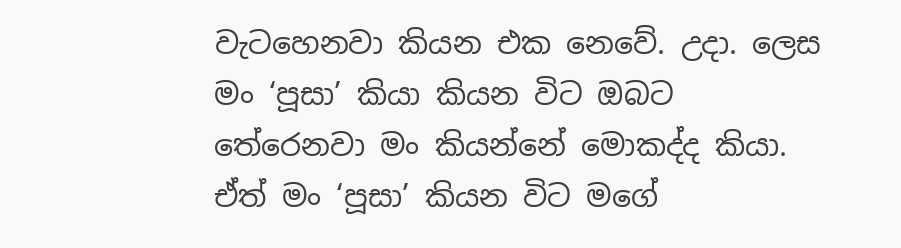වැටහෙනවා කියන එක නෙවේ. උදා. ලෙස මං ‘පූසා’ කියා කියන විට ඔබට තේරෙනවා මං කියන්නේ මොකද්ද කියා. ඒත් මං ‘පූසා’ කියන විට මගේ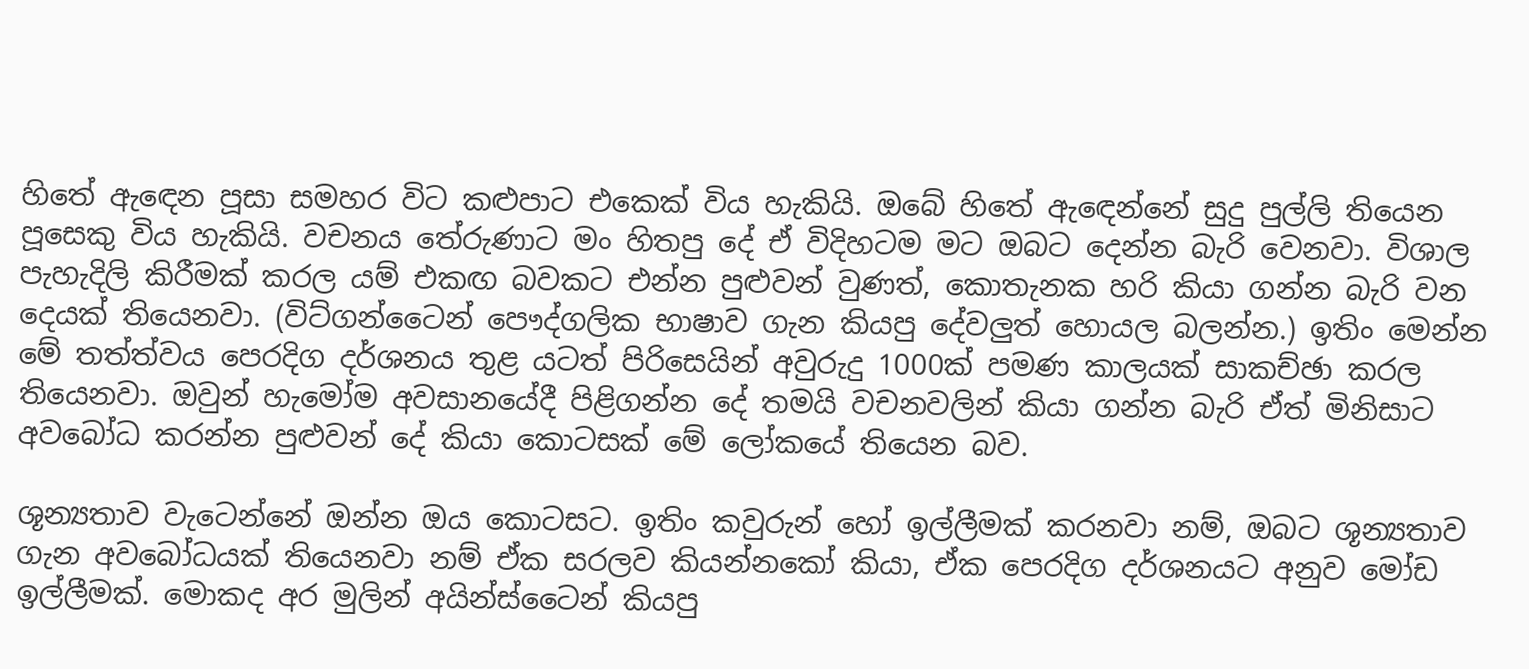හිතේ ඇඳෙන පූසා සමහර විට කළුපාට එකෙක් විය හැකියි. ඔබේ හිතේ ඇඳෙන්නේ සුදු පුල්ලි තියෙන පූසෙකු විය හැකියි. වචනය තේරුණාට මං හිතපු දේ ඒ විදිහටම මට ඔබට දෙන්න බැරි වෙනවා. විශාල පැහැදිලි කිරීමක් කරල යම් එකඟ බවකට එන්න පුළුවන් වුණත්, කොතැනක හරි කියා ගන්න බැරි වන දෙයක් තියෙනවා. (විට්ගන්ටෛන් පෞද්ගලික භාෂාව ගැන කියපු දේවලුත් හොයල බලන්න.) ඉතිං මෙන්න මේ තත්ත්වය පෙරදිග දර්ශනය තුළ යටත් පිරිසෙයින් අවුරුදු 1000ක් පමණ කාලයක් සාකච්ඡා කරල තියෙනවා. ඔවුන් හැමෝම අවසානයේදී පිළිගන්න දේ තමයි වචනවලින් කියා ගන්න බැරි ඒත් මිනිසාට අවබෝධ කරන්න පුළුවන් දේ කියා කොටසක් මේ ලෝකයේ තියෙන බව.

ශූන්‍යතාව වැටෙන්නේ ඔන්න ඔය කොටසට. ඉතිං කවුරුන් හෝ ඉල්ලීමක් කරනවා නම්, ඔබට ශූන්‍යතාව ගැන අවබෝධයක් තියෙනවා නම් ඒක සරලව කියන්නකෝ කියා, ඒක පෙරදිග දර්ශනයට අනුව මෝඩ ඉල්ලීමක්. මොකද අර මුලින් අයින්ස්ටෛන් කියපු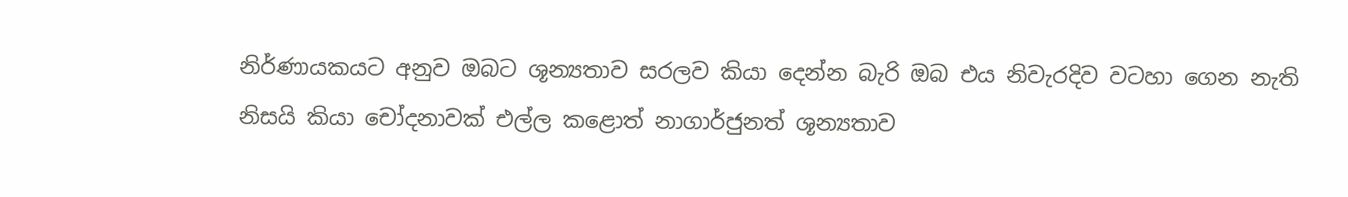නිර්ණායකයට අනුව ඔබට ශූන්‍යතාව සරලව කියා දෙන්න බැරි ඔබ එය නිවැරදිව වටහා ගෙන නැති නිසයි කියා චෝදනාවක් එල්ල කළොත් නාගාර්ජුනත් ශූන්‍යතාව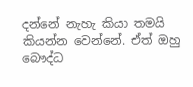දන්නේ නැහැ කියා තමයි කියන්න වෙන්නේ. ඒත් ඔහු බෞද්ධ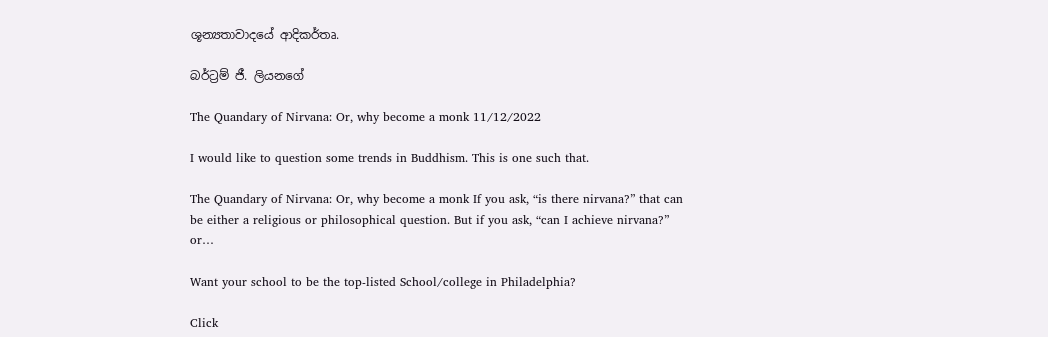ශූන්‍යතාවාදයේ ආදිකර්තෘ.

බර්ට්‍රම් ජී. ලියනගේ

The Quandary of Nirvana: Or, why become a monk 11/12/2022

I would like to question some trends in Buddhism. This is one such that.

The Quandary of Nirvana: Or, why become a monk If you ask, “is there nirvana?” that can be either a religious or philosophical question. But if you ask, “can I achieve nirvana?” or…

Want your school to be the top-listed School/college in Philadelphia?

Click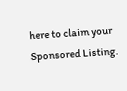here to claim your Sponsored Listing.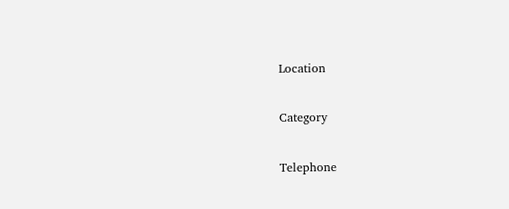Location

Category

Telephone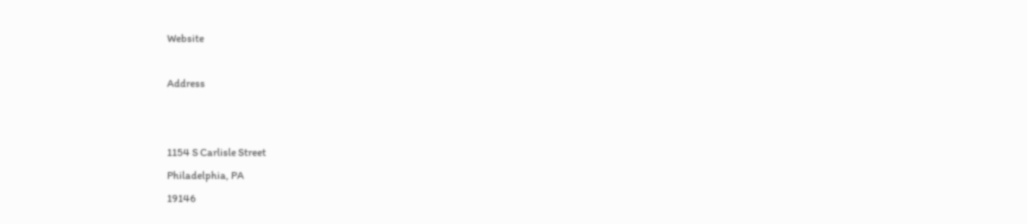Website

Address


1154 S Carlisle Street
Philadelphia, PA
19146